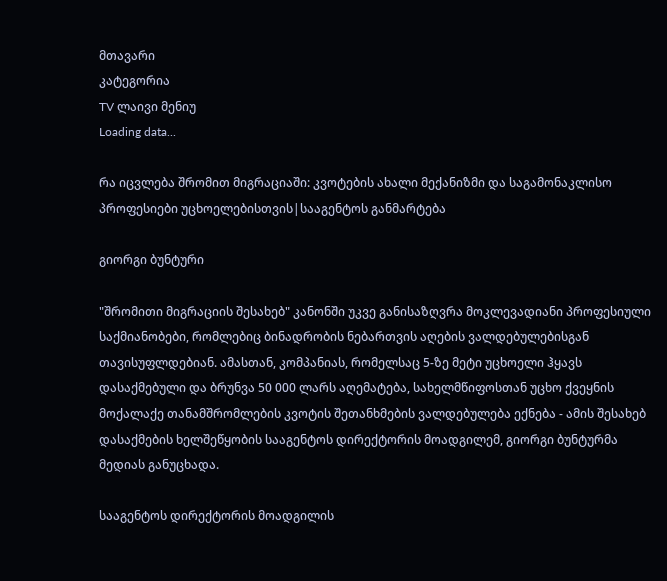მთავარი
კატეგორია
TV ლაივი მენიუ
Loading data...

რა იცვლება შრომით მიგრაციაში: კვოტების ახალი მექანიზმი და საგამონაკლისო პროფესიები უცხოელებისთვის|სააგენტოს განმარტება

გიორგი ბუნტური

"შრომითი მიგრაციის შესახებ" კანონში უკვე განისაზღვრა მოკლევადიანი პროფესიული საქმიანობები, რომლებიც ბინადრობის ნებართვის აღების ვალდებულებისგან თავისუფლდებიან. ამასთან, კომპანიას, რომელსაც 5-ზე მეტი უცხოელი ჰყავს დასაქმებული და ბრუნვა 50 000 ლარს აღემატება, სახელმწიფოსთან უცხო ქვეყნის მოქალაქე თანამშრომლების კვოტის შეთანხმების ვალდებულება ექნება - ამის შესახებ დასაქმების ხელშეწყობის სააგენტოს დირექტორის მოადგილემ, გიორგი ბუნტურმა მედიას განუცხადა.

სააგენტოს დირექტორის მოადგილის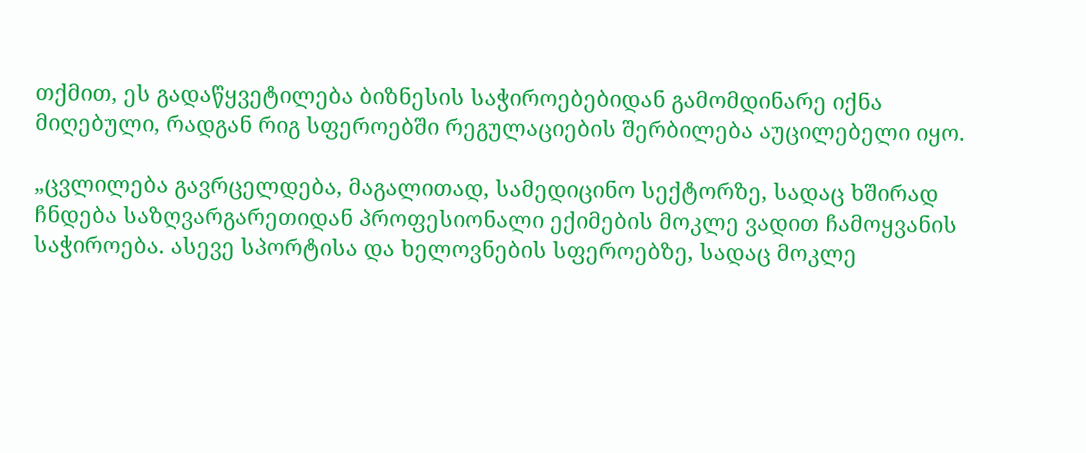თქმით, ეს გადაწყვეტილება ბიზნესის საჭიროებებიდან გამომდინარე იქნა მიღებული, რადგან რიგ სფეროებში რეგულაციების შერბილება აუცილებელი იყო.

„ცვლილება გავრცელდება, მაგალითად, სამედიცინო სექტორზე, სადაც ხშირად ჩნდება საზღვარგარეთიდან პროფესიონალი ექიმების მოკლე ვადით ჩამოყვანის საჭიროება. ასევე სპორტისა და ხელოვნების სფეროებზე, სადაც მოკლე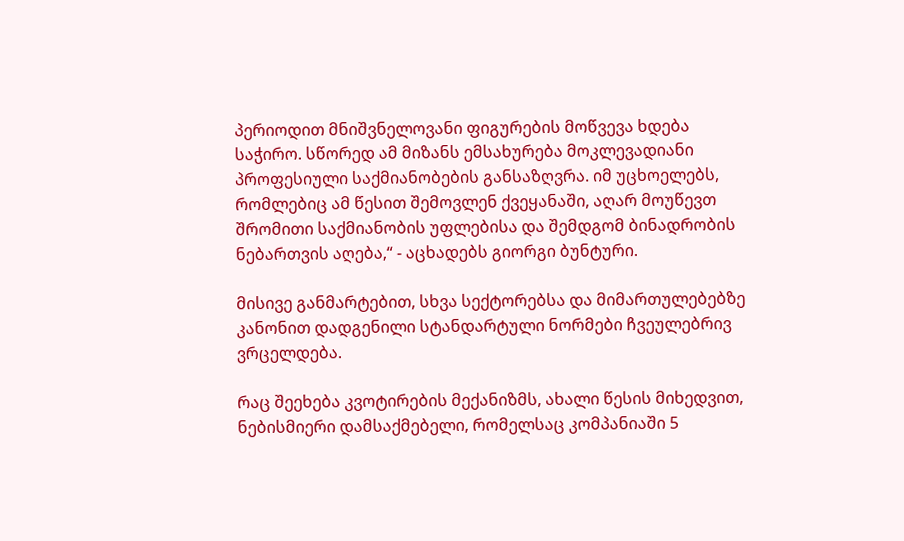პერიოდით მნიშვნელოვანი ფიგურების მოწვევა ხდება საჭირო. სწორედ ამ მიზანს ემსახურება მოკლევადიანი პროფესიული საქმიანობების განსაზღვრა. იმ უცხოელებს, რომლებიც ამ წესით შემოვლენ ქვეყანაში, აღარ მოუწევთ შრომითი საქმიანობის უფლებისა და შემდგომ ბინადრობის ნებართვის აღება,“ - აცხადებს გიორგი ბუნტური.

მისივე განმარტებით, სხვა სექტორებსა და მიმართულებებზე კანონით დადგენილი სტანდარტული ნორმები ჩვეულებრივ ვრცელდება.

რაც შეეხება კვოტირების მექანიზმს, ახალი წესის მიხედვით, ნებისმიერი დამსაქმებელი, რომელსაც კომპანიაში 5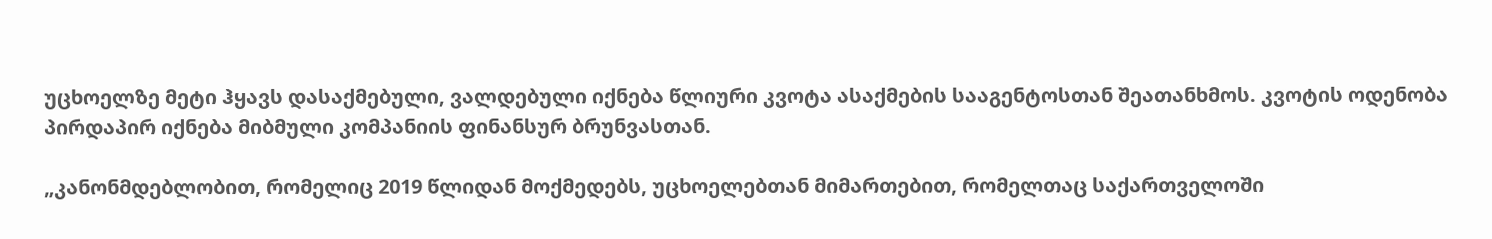უცხოელზე მეტი ჰყავს დასაქმებული, ვალდებული იქნება წლიური კვოტა ასაქმების სააგენტოსთან შეათანხმოს. კვოტის ოდენობა პირდაპირ იქნება მიბმული კომპანიის ფინანსურ ბრუნვასთან.

„კანონმდებლობით, რომელიც 2019 წლიდან მოქმედებს, უცხოელებთან მიმართებით, რომელთაც საქართველოში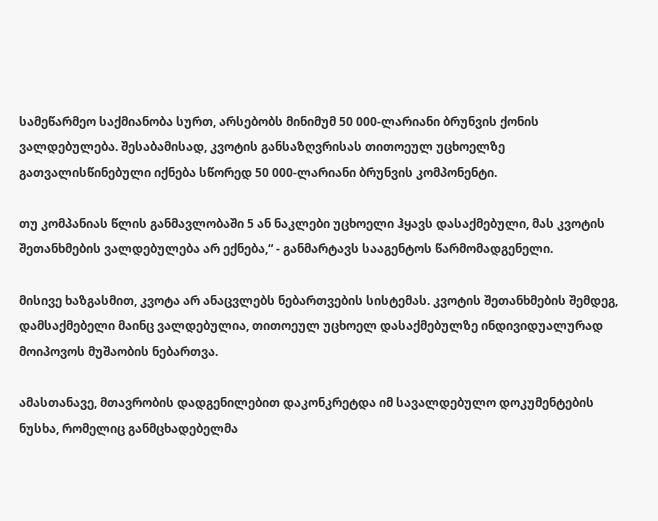სამეწარმეო საქმიანობა სურთ, არსებობს მინიმუმ 50 000-ლარიანი ბრუნვის ქონის ვალდებულება. შესაბამისად, კვოტის განსაზღვრისას თითოეულ უცხოელზე გათვალისწინებული იქნება სწორედ 50 000-ლარიანი ბრუნვის კომპონენტი.

თუ კომპანიას წლის განმავლობაში 5 ან ნაკლები უცხოელი ჰყავს დასაქმებული, მას კვოტის შეთანხმების ვალდებულება არ ექნება,“ - განმარტავს სააგენტოს წარმომადგენელი.

მისივე ხაზგასმით, კვოტა არ ანაცვლებს ნებართვების სისტემას. კვოტის შეთანხმების შემდეგ, დამსაქმებელი მაინც ვალდებულია, თითოეულ უცხოელ დასაქმებულზე ინდივიდუალურად მოიპოვოს მუშაობის ნებართვა.

ამასთანავე, მთავრობის დადგენილებით დაკონკრეტდა იმ სავალდებულო დოკუმენტების ნუსხა, რომელიც განმცხადებელმა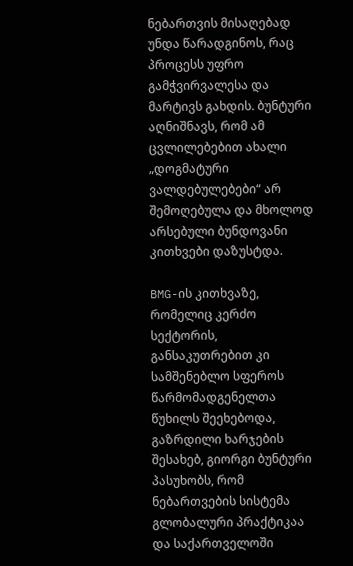ნებართვის მისაღებად უნდა წარადგინოს, რაც პროცესს უფრო გამჭვირვალესა და მარტივს გახდის. ბუნტური აღნიშნავს, რომ ამ ცვლილებებით ახალი „დოგმატური ვალდებულებები“ არ შემოღებულა და მხოლოდ არსებული ბუნდოვანი კითხვები დაზუსტდა.

BMG-ის კითხვაზე, რომელიც კერძო სექტორის, განსაკუთრებით კი სამშენებლო სფეროს წარმომადგენელთა წუხილს შეეხებოდა, გაზრდილი ხარჯების შესახებ, გიორგი ბუნტური პასუხობს, რომ ნებართვების სისტემა გლობალური პრაქტიკაა და საქართველოში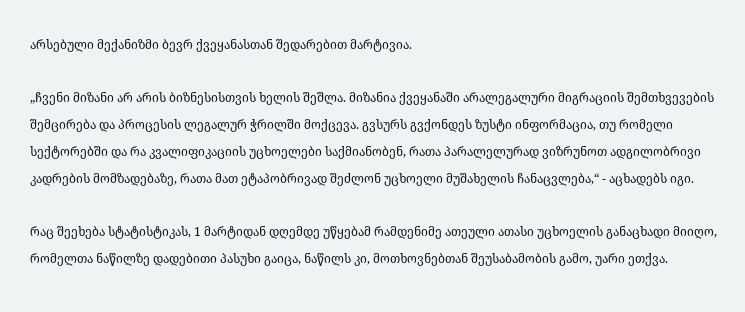არსებული მექანიზმი ბევრ ქვეყანასთან შედარებით მარტივია.

„ჩვენი მიზანი არ არის ბიზნესისთვის ხელის შეშლა. მიზანია ქვეყანაში არალეგალური მიგრაციის შემთხვევების შემცირება და პროცესის ლეგალურ ჭრილში მოქცევა. გვსურს გვქონდეს ზუსტი ინფორმაცია, თუ რომელი სექტორებში და რა კვალიფიკაციის უცხოელები საქმიანობენ, რათა პარალელურად ვიზრუნოთ ადგილობრივი კადრების მომზადებაზე, რათა მათ ეტაპობრივად შეძლონ უცხოელი მუშახელის ჩანაცვლება,“ - აცხადებს იგი.

რაც შეეხება სტატისტიკას, 1 მარტიდან დღემდე უწყებამ რამდენიმე ათეული ათასი უცხოელის განაცხადი მიიღო, რომელთა ნაწილზე დადებითი პასუხი გაიცა, ნაწილს კი, მოთხოვნებთან შეუსაბამობის გამო, უარი ეთქვა.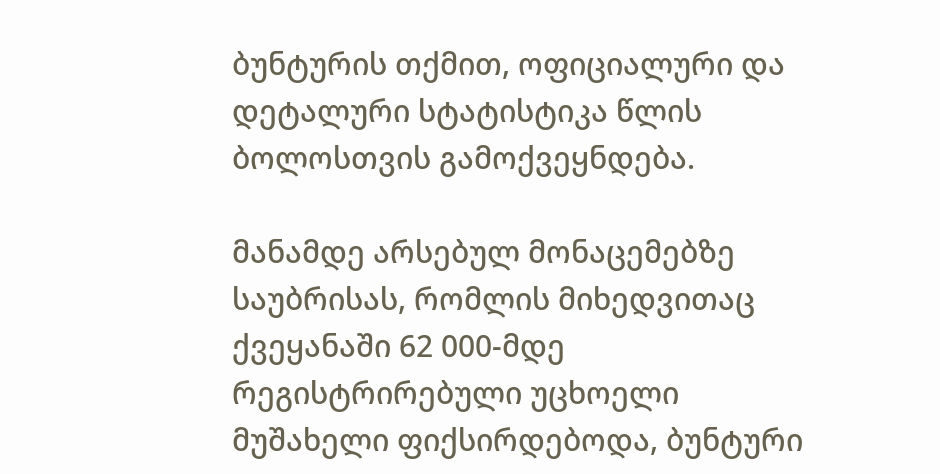ბუნტურის თქმით, ოფიციალური და დეტალური სტატისტიკა წლის ბოლოსთვის გამოქვეყნდება.

მანამდე არსებულ მონაცემებზე საუბრისას, რომლის მიხედვითაც ქვეყანაში 62 000-მდე რეგისტრირებული უცხოელი მუშახელი ფიქსირდებოდა, ბუნტური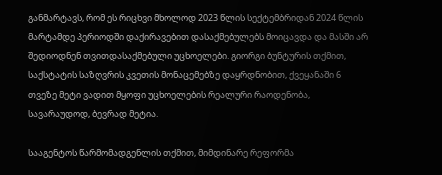განმარტავს, რომ ეს რიცხვი მხოლოდ 2023 წლის სექტემბრიდან 2024 წლის მარტამდე პერიოდში დაქირავებით დასაქმებულებს მოიცავდა და მასში არ შედიოდნენ თვითდასაქმებული უცხოელები. გიორგი ბუნტურის თქმით, საქსტატის საზღვრის კვეთის მონაცემებზე დაყრდნობით, ქვეყანაში 6 თვეზე მეტი ვადით მყოფი უცხოელების რეალური რაოდენობა, სავარაუდოდ, ბევრად მეტია.

სააგენტოს წარმომადგენლის თქმით, მიმდინარე რეფორმა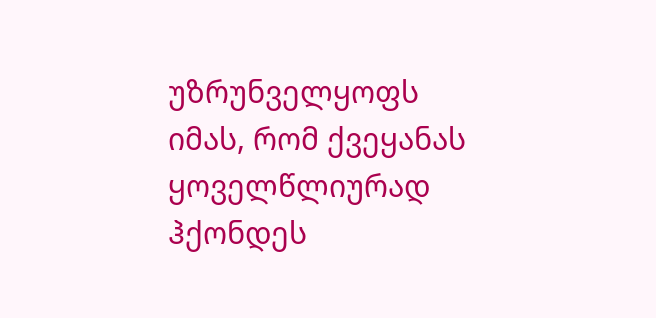უზრუნველყოფს იმას, რომ ქვეყანას ყოველწლიურად ჰქონდეს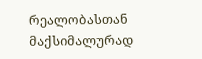რეალობასთან მაქსიმალურად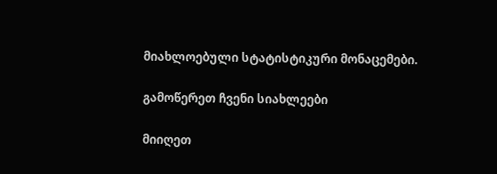მიახლოებული სტატისტიკური მონაცემები.

გამოწერეთ ჩვენი სიახლეები

მიიღეთ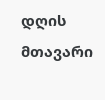დღის მთავარი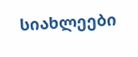სიახლეები